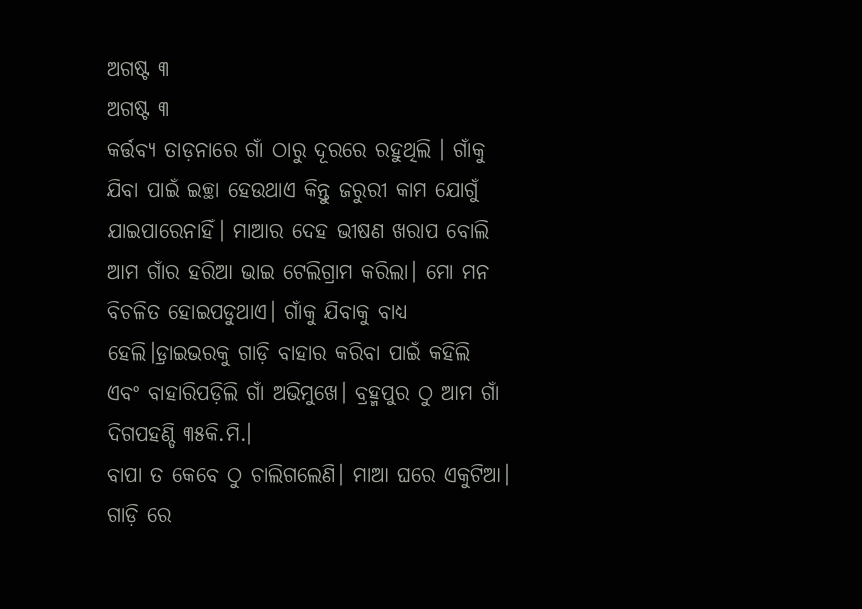ଅଗଷ୍ଟ ୩
ଅଗଷ୍ଟ ୩
କର୍ତ୍ତବ୍ୟ ତାଡ଼ନାରେ ଗାଁ ଠାରୁ ଦୂରରେ ରହୁଥିଲି । ଗାଁକୁ ଯିବା ପାଇଁ ଇଚ୍ଛା ହେଉଥାଏ କିନ୍ତୁ ଜରୁରୀ କାମ ଯୋଗୁଁ ଯାଇପାରେନାହିଁ। ମାଆର ଦେହ ଭୀଷଣ ଖରାପ ବୋଲି ଆମ ଗାଁର ହରିଆ ଭାଇ ଟେଲିଗ୍ରାମ କରିଲା। ମୋ ମନ ବିଚଳିତ ହୋଇପଡୁଥାଏ। ଗାଁକୁ ଯିବାକୁ ବାଧ୍ୟ ହେଲି।ଡ଼୍ରାଇଭରକୁ ଗାଡ଼ି ବାହାର କରିବା ପାଇଁ କହିଲି ଏବଂ ବାହାରିପଡ଼ିଲି ଗାଁ ଅଭିମୁଖେ। ବ୍ରହ୍ମପୁର ଠୁ ଆମ ଗାଁ ଦିଗପହଣ୍ଡି ୩୫କି.ମି.।
ବାପା ତ କେବେ ଠୁ ଚାଲିଗଲେଣି। ମାଆ ଘରେ ଏକୁଟିଆ। ଗାଡ଼ି ରେ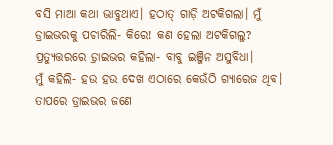ବସି ମାଆ କଥା ଭାବୁଥାଏ। ହଠାତ୍ ଗାଡ଼ି ଅଟକିଗଲା। ମୁଁ ଡ୍ରାଇଭରକୁ ପଚାରିଲି- କିରେ! କଣ ହେଲା ଅଟକିଗଲୁ?
ପ୍ରତ୍ୟୁତ୍ତରରେ ଡ଼୍ରାଇଭର କହିଲା- ବାବୁ ଇଞ୍ଜିନ ଅସୁବିଧା।
ମୁଁ କହିଲି- ହଉ ହଉ ଦେଖ ଏଠାରେ କେଉଁଠି ଗ୍ୟାରେଜ ଥିବ।
ତାପରେ ଡ୍ରାଇଭର ଜଣେ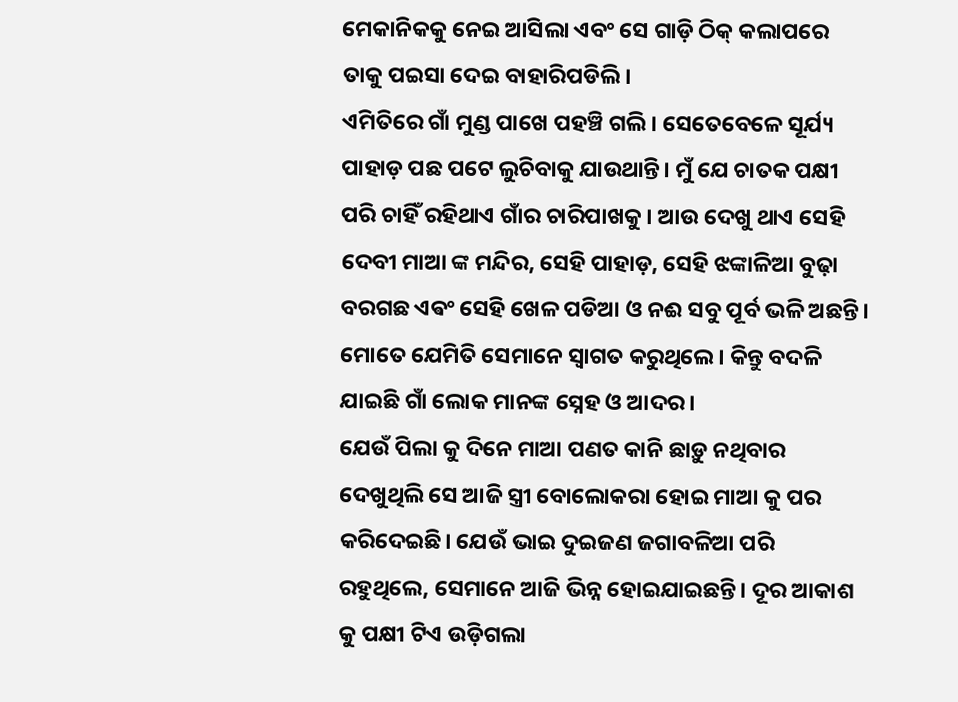ମେକାନିକକୁ ନେଇ ଆସିଲା ଏବଂ ସେ ଗାଡ଼ି ଠିକ୍ କଲାପରେ ତାକୁ ପଇସା ଦେଇ ବାହାରିପଡିଲି।
ଏମିତିରେ ଗାଁ ମୁଣ୍ଡ ପାଖେ ପହଞ୍ଚି ଗଲି। ସେତେବେଳେ ସୂର୍ଯ୍ୟ ପାହାଡ଼ ପଛ ପଟେ ଲୁଚିବାକୁ ଯାଉଥାନ୍ତି। ମୁଁ ଯେ ଚାତକ ପକ୍ଷୀ ପରି ଚାହିଁ ରହିଥାଏ ଗାଁର ଚାରିପାଖକୁ। ଆଉ ଦେଖୁ ଥାଏ ସେହି ଦେବୀ ମାଆ ଙ୍କ ମନ୍ଦିର, ସେହି ପାହାଡ଼, ସେହି ଝଙ୍କାଳିଆ ବୁଢ଼ା ବରଗଛ ଏଵଂ ସେହି ଖେଳ ପଡିଆ ଓ ନଈ ସବୁ ପୂର୍ବ ଭଳି ଅଛନ୍ତି। ମୋତେ ଯେମିତି ସେମାନେ ସ୍ଵାଗତ କରୁଥିଲେ। କିନ୍ତୁ ବଦଳି ଯାଇଛି ଗାଁ ଲୋକ ମାନଙ୍କ ସ୍ନେହ ଓ ଆଦର।
ଯେଉଁ ପିଲା କୁ ଦିନେ ମାଆ ପଣତ କାନି ଛାଡ଼ୁ ନଥିବାର ଦେଖୁଥିଲି ସେ ଆଜି ସ୍ତ୍ରୀ ବୋଲୋକରା ହୋଇ ମାଆ କୁ ପର କରିଦେଇଛି। ଯେଉଁ ଭାଇ ଦୁଇଜଣ ଜଗାବଳିଆ ପରି ରହୁଥିଲେ, ସେମାନେ ଆଜି ଭିନ୍ନ ହୋଇଯାଇଛନ୍ତି। ଦୂର ଆକାଶ କୁ ପକ୍ଷୀ ଟିଏ ଉଡ଼ିଗଲା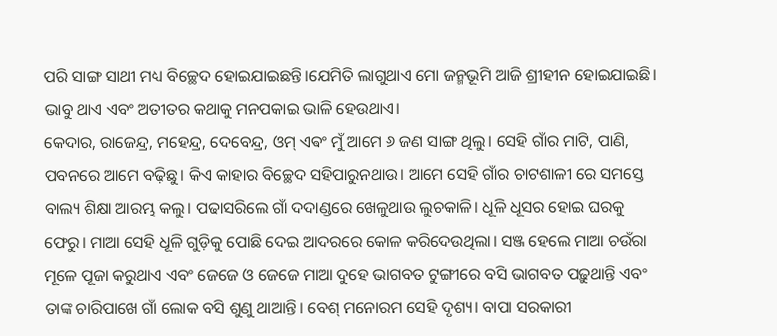ପରି ସାଙ୍ଗ ସାଥୀ ମଧ୍ୟ ବିଚ୍ଛେଦ ହୋଇଯାଇଛନ୍ତି।ଯେମିତି ଲାଗୁଥାଏ ମୋ ଜନ୍ମଭୂମି ଆଜି ଶ୍ରୀହୀନ ହୋଇଯାଇଛି। ଭାବୁ ଥାଏ ଏବଂ ଅତୀତର କଥାକୁ ମନପକାଇ ଭାଳି ହେଉଥାଏ।
କେଦାର, ରାଜେନ୍ଦ୍ର, ମହେନ୍ଦ୍ର, ଦେବେନ୍ଦ୍ର, ଓମ୍ ଏଵଂ ମୁଁ ଆମେ ୬ ଜଣ ସାଙ୍ଗ ଥିଲୁ। ସେହି ଗାଁର ମାଟି, ପାଣି, ପବନରେ ଆମେ ବଢ଼ିଛୁ। କିଏ କାହାର ବିଚ୍ଛେଦ ସହିପାରୁନଥାଉ। ଆମେ ସେହି ଗାଁର ଚାଟଶାଳୀ ରେ ସମସ୍ତେ ବାଲ୍ୟ ଶିକ୍ଷା ଆରମ୍ଭ କଲୁ। ପଢାସରିଲେ ଗାଁ ଦଦାଣ୍ଡରେ ଖେଳୁଥାଉ ଲୁଚକାଳି। ଧୂଳି ଧୂସର ହୋଇ ଘରକୁ ଫେରୁ। ମାଆ ସେହି ଧୂଳି ଗୁଡ଼ିକୁ ପୋଛି ଦେଇ ଆଦରରେ କୋଳ କରିଦେଉଥିଲା। ସଞ୍ଜ ହେଲେ ମାଆ ଚଉଁରା ମୂଳେ ପୂଜା କରୁଥାଏ ଏବଂ ଜେଜେ ଓ ଜେଜେ ମାଆ ଦୁହେ ଭାଗବତ ଟୁଙ୍ଗୀରେ ବସି ଭାଗବତ ପଢ଼ୁଥାନ୍ତି ଏବଂ ତାଙ୍କ ଚାରିପାଖେ ଗାଁ ଲୋକ ବସି ଶୁଣୁ ଥାଆନ୍ତି। ବେଶ୍ ମନୋରମ ସେହି ଦୃଶ୍ୟ। ବାପା ସରକାରୀ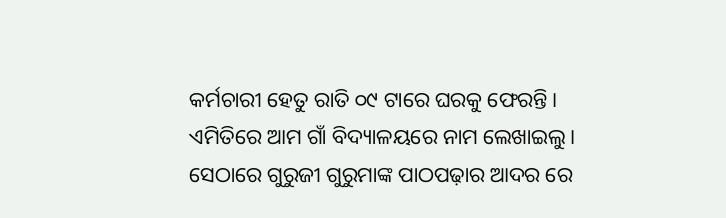କର୍ମଚାରୀ ହେତୁ ରାତି ୦୯ ଟାରେ ଘରକୁ ଫେରନ୍ତି।
ଏମିତିରେ ଆମ ଗାଁ ବିଦ୍ୟାଳୟରେ ନାମ ଲେଖାଇଲୁ। ସେଠାରେ ଗୁରୁଜୀ ଗୁରୁମାଙ୍କ ପାଠପଢ଼ାର ଆଦର ରେ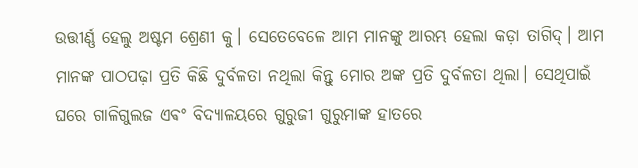ଉତ୍ତୀର୍ଣ୍ଣ ହେଲୁ ଅଷ୍ଟମ ଶ୍ରେଣୀ କୁ। ସେତେବେଳେ ଆମ ମାନଙ୍କୁ ଆରମ୍ଭ ହେଲା କଡ଼ା ତାଗିଦ୍। ଆମ ମାନଙ୍କ ପାଠପଢ଼ା ପ୍ରତି କିଛି ଦୁର୍ବଳତା ନଥିଲା କିନ୍ତୁ ମୋର ଅଙ୍କ ପ୍ରତି ଦୁର୍ବଳତା ଥିଲା। ସେଥିପାଇଁ ଘରେ ଗାଳିଗୁଲଜ ଏଵଂ ବିଦ୍ୟାଳୟରେ ଗୁରୁଜୀ ଗୁରୁମାଙ୍କ ହାତରେ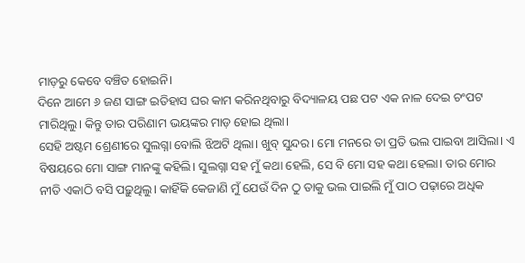ମାଡ଼ରୁ କେବେ ବଞ୍ଚିତ ହୋଇନି।
ଦିନେ ଆମେ ୬ ଜଣ ସାଙ୍ଗ ଇତିହାସ ଘର କାମ କରିନଥିବାରୁ ବିଦ୍ୟାଳୟ ପଛ ପଟ ଏକ ନାଳ ଦେଇ ଚଂପଟ ମାରିଥିଲୁ। କିନ୍ତୁ ତାର ପରିଣାମ ଭୟଙ୍କର ମାଡ଼ ହୋଇ ଥିଲା।
ସେହି ଅଷ୍ଟମ ଶ୍ରେଣୀରେ ସୁଲଗ୍ନା ବୋଲି ଝିଅଟି ଥିଲା। ଖୁବ୍ ସୁନ୍ଦର। ମୋ ମନରେ ତା ପ୍ରତି ଭଲ ପାଇବା ଆସିଲା। ଏ ବିଷୟରେ ମୋ ସାଙ୍ଗ ମାନଙ୍କୁ କହିଲି। ସୁଲଗ୍ନା ସହ ମୁଁ କଥା ହେଲି, ସେ ବି ମୋ ସହ କଥା ହେଲା। ତାର ମୋର ନୀତି ଏକାଠି ବସି ପଢ଼ୁଥିଲୁ। କାହିଁକି କେଜାଣି ମୁଁ ଯେଉଁ ଦିନ ଠୁ ତାକୁ ଭଲ ପାଇଲି ମୁଁ ପାଠ ପଢ଼ାରେ ଅଧିକ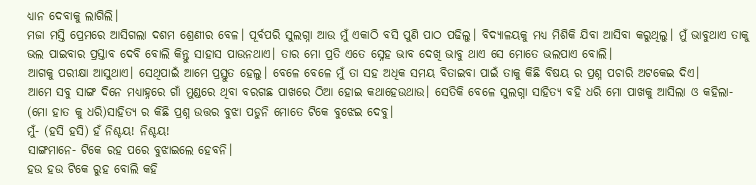ଧ୍ୟାନ ଦେବାକୁ ଲାଗିଲି।
ମଜା ମସ୍ତି ପ୍ରେମରେ ଆସିଗଲା ଦଶମ ଶ୍ରେଣୀର ବେଳ। ପୂର୍ବପରି ସୁଲଗ୍ନା ଆଉ ମୁଁ ଏକାଠି ବସି ପୁଣି ପାଠ ପଢିଲୁ। ବିଦ୍ୟାଳୟକୁ ମଧ୍ୟ ମିଶିକି ଯିବା ଆସିବା କରୁଥିଲୁ। ମୁଁ ଭାବୁଥାଏ ତାକୁ ଭଲ ପାଇବାର ପ୍ରସ୍ତାବ ଦେବି ବୋଲି କିନ୍ତୁ ସାହାସ ପାଉନଥାଏ। ତାର ମୋ ପ୍ରତି ଏତେ ସ୍ନେହ ଭାବ ଦେଖି ଭାବୁ ଥାଏ ସେ ମୋତେ ଭଲପାଏ ବୋଲି।
ଆଗକୁ ପରୀକ୍ଷା ଆସୁଥାଏ। ସେଥିପାଇଁ ଆମେ ପ୍ରସ୍ତୁତ ହେଲୁ। ବେଳେ ବେଳେ ମୁଁ ତା ସହ ଅଧିକ ସମୟ ବିତାଇବା ପାଇଁ ତାକୁ କିଛି ବିଷୟ ର ପ୍ରଶ୍ନ ପଚାରି ଅଟକେଇ ଦିଏ।
ଆମେ ସବୁ ସାଙ୍ଗ ଦିନେ ମଧ୍ୟାହ୍ନରେ ଗାଁ ମୁଣ୍ଡରେ ଥିବା ବରଗଛ ପାଖରେ ଠିଆ ହୋଇ କଥାହେଉଥାଉ। ସେତିକି ବେଳେ ସୁଲଗ୍ନା ସାହିତ୍ୟ ବହି ଧରି ମୋ ପାଖକୁ ଆସିଲା ଓ କହିଲା- (ମୋ ହାତ କୁ ଧରି)ସାହିତ୍ୟ ର କିଛି ପ୍ରଶ୍ନ ଉତ୍ତର ବୁଝା ପଡୁନି ମୋତେ ଟିକେ ବୁଝେଇ ଦେବୁ।
ମୁଁ- (ହସି ହସି) ହଁ ନିଶ୍ଚୟ! ନିଶ୍ଚୟ!
ସାଙ୍ଗମାନେ- ଟିକେ ରହ ପରେ ବୁଝାଇଲେ ହେବନି।
ହଉ ହଉ ଟିକେ ରୁହ ବୋଲି କହି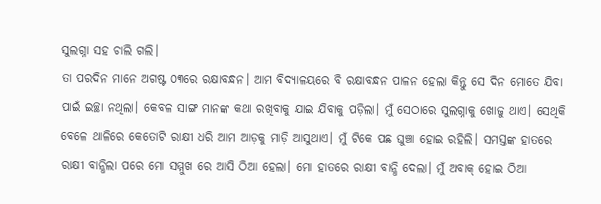ସୁଲଗ୍ନା ସହ ଚାଲି ଗଲି।
ତା ପରଦିନ ମାନେ ଅଗଷ୍ଟ ୦୩ରେ ରକ୍ଷାବନ୍ଧନ। ଆମ ବିଦ୍ୟାଳୟରେ ବି ରକ୍ଷାବନ୍ଧନ ପାଳନ ହେଲା କିନ୍ତୁ ସେ ଦିନ ମୋତେ ଯିବା ପାଇଁ ଇଚ୍ଛା ନଥିଲା। କେବଳ ସାଙ୍ଗ ମାନଙ୍କ କଥା ରଖିବାକୁ ଯାଇ ଯିବାକୁ ପଡ଼ିଲା। ମୁଁ ସେଠାରେ ସୁଲଗ୍ନାକୁ ଖୋଜୁ ଥାଏ। ସେଥିକି ବେଳେ ଥାଳିରେ କେତୋଟି ରାକ୍ଷୀ ଧରି ଆମ ଆଡ଼କୁ ମାଡ଼ି ଆସୁଥାଏ। ମୁଁ ଟିକେ ପଛ ଘୁଞ୍ଚା ହୋଇ ରହିଲି। ସମସ୍ତଙ୍କ ହାତରେ ରାକ୍ଷୀ ବାନ୍ଧିଲା ପରେ ମୋ ସମ୍ମୁଖ ରେ ଆସି ଠିଆ ହେଲା। ମୋ ହାତରେ ରାକ୍ଷୀ ବାନ୍ଧି ଦେଲା। ମୁଁ ଅବାକ୍ ହୋଇ ଠିଆ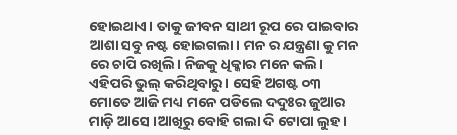ହୋଇଥାଏ। ତାକୁ ଜୀବନ ସାଥୀ ରୂପ ରେ ପାଇବାର ଆଶା ସବୁ ନଷ୍ଟ ହୋଇଗଲା। ମନ ର ଯନ୍ତ୍ରଣା କୁ ମନ ରେ ଚାପି ରଖିଲି। ନିଜକୁ ଧିକ୍କାର ମନେ କଲି। ଏହିପରି ଭୁଲ୍ କରିଥିବାରୁ। ସେହି ଅଗଷ୍ଟ ୦୩ ମୋତେ ଆଜି ମଧ୍ୟ ମନେ ପଡିଲେ ଦଦୁଃର ଜୁଆର ମାଡ଼ି ଆସେ ।ଆଖିରୁ ବୋହି ଗଲା ଦି ଟୋପା ଲୁହ।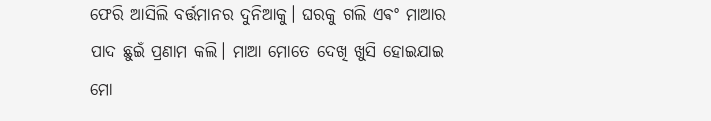ଫେରି ଆସିଲି ବର୍ତ୍ତମାନର ଦୁନିଆକୁ। ଘରକୁ ଗଲି ଏଵଂ ମାଆର ପାଦ ଛୁଇଁ ପ୍ରଣାମ କଲି। ମାଆ ମୋତେ ଦେଖି ଖୁସି ହୋଇଯାଇ ମୋ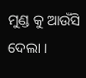ମୁଣ୍ଡ କୁ ଆଉଁସି ଦେଲା ।